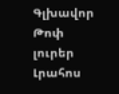Գլխավոր Թոփ լուրեր Լրահոս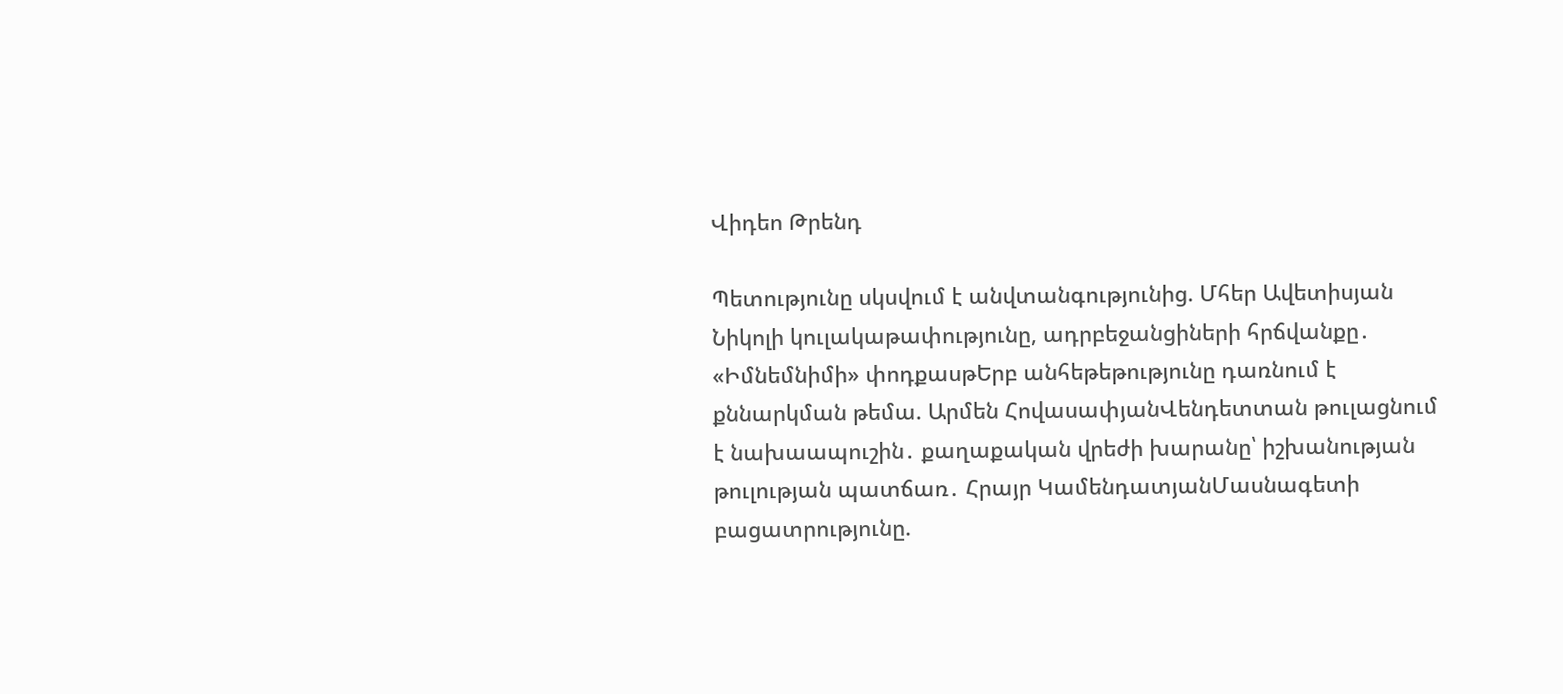Վիդեո Թրենդ

Պետությունը սկսվում է անվտանգությունից. Մհեր Ավետիսյան Նիկոլի կուլակաթափությունը, ադրբեջանցիների հրճվանքը․ «Իմնեմնիմի» փոդքասթԵրբ անհեթեթությունը դառնում է քննարկման թեմա. Արմեն ՀովասափյանՎենդետտան թուլացնում է նախաապուշին․ քաղաքական վրեժի խարանը՝ իշխանության թուլության պատճառ․ Հրայր ԿամենդատյանՄասնագետի բացատրությունը.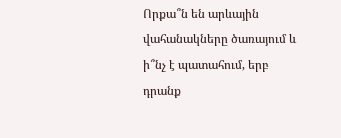Որքա՞ն են արևային վահանակները ծառայում և ի՞նչ է պատահում, երբ դրանք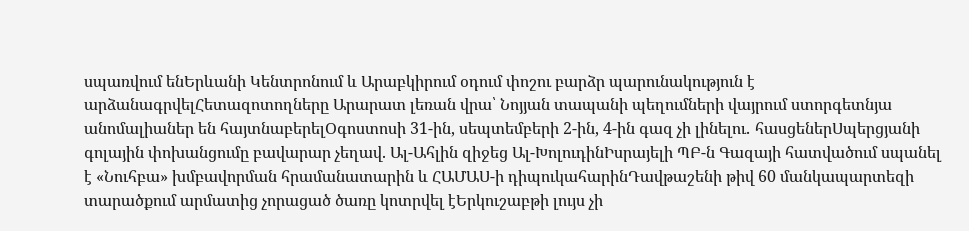սպառվում ենԵրևանի Կենտրոնում և Արաբկիրում օդում փոշու բարձր պարունակություն է արձանագրվելՀետազոտողները Արարատ լեռան վրա՝ Նոյյան տապանի պեղումների վայրում ստորգետնյա անոմալիաներ են հայտնաբերելՕգոստոսի 31-ին, սեպտեմբերի 2-ին, 4-ին գազ չի լինելու․ հասցեներՍպերցյանի գոլային փոխանցումը բավարար չեղավ. Ալ-Ահլին զիջեց Ալ-ԽոլուդինԻսրայելի ՊԲ-ն Գազայի հատվածում սպանել է «Նուհբա» խմբավորման հրամանատարին և ՀԱՄԱՍ-ի դիպուկահարինԴավթաշենի թիվ 60 մանկապարտեզի տարածքում արմատից չորացած ծառը կոտրվել էԵրկուշաբթի լույս չի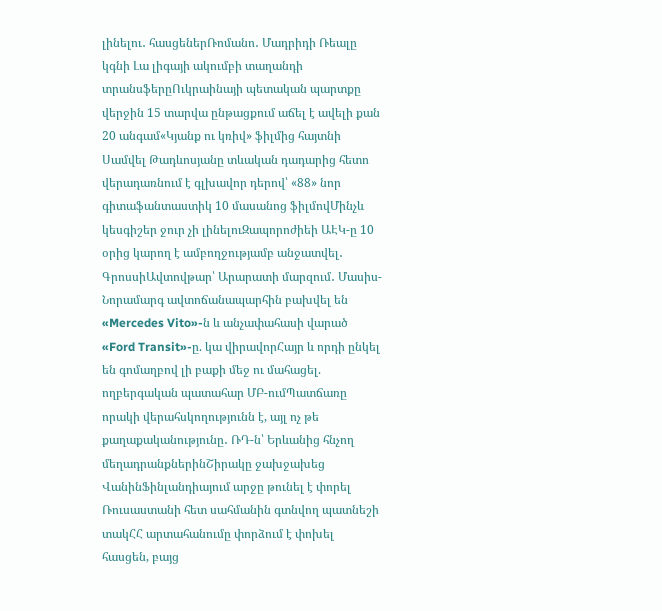լինելու․ հասցեներՌոմանո․ Մադրիդի Ռեալը կգնի Լա լիգայի ակումբի տաղանդի տրանսֆերըՈւկրաինայի պետական պարտքը վերջին 15 տարվա ընթացքում աճել է ավելի քան 20 անգամ«Կյանք ու կռիվ» ֆիլմից հայտնի Սամվել Թադևոսյանը տևական դադարից հետո վերադառնում է գլխավոր դերով՝ «88» նոր գիտաֆանտաստիկ 10 մասանոց ֆիլմովՄինչև կեսգիշեր ջուր չի լինելուԶապորոժիեի ԱԷԿ-ը 10 օրից կարող է ամբողջությամբ անջատվել․ ԳրոսսիԱվտովթար՝ Արարատի մարզում․ Մասիս-Նորամարգ ավտոճանապարհին բախվել են «Mercedes Vito»-ն և անչափահասի վարած «Ford Transit»-ը. կա վիրավորՀայր և որդի ընկել են գոմաղբով լի բաքի մեջ ու մահացել. ողբերգական պատահար ՄԲ-ումՊատճառը որակի վերահսկողությունն է, այլ ոչ թե քաղաքականությունը․ ՌԴ-ն՝ Երևանից հնչող մեղադրանքներինՇիրակը ջախջախեց ՎանինՖինլանդիայում արջը թունել է փորել Ռուսաստանի հետ սահմանին գտնվող պատնեշի տակՀՀ արտահանումը փորձում է փոխել հասցեն, բայց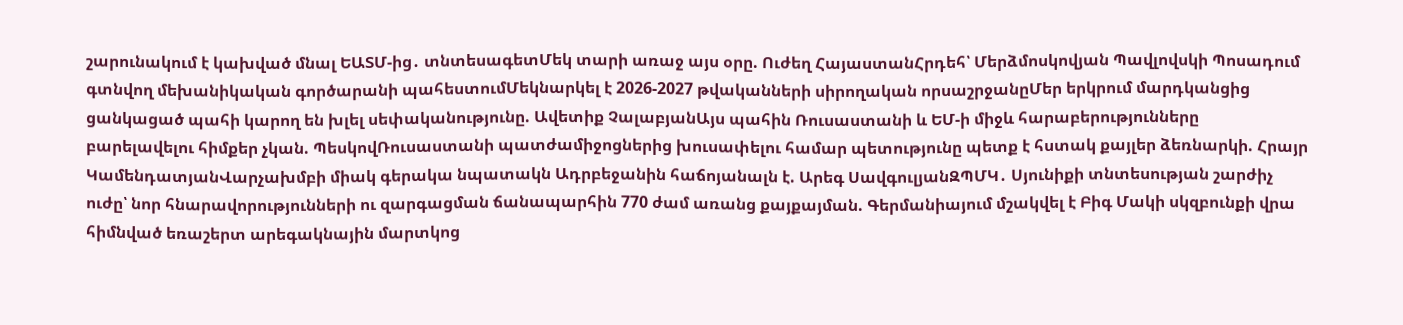շարունակում է կախված մնալ ԵԱՏՄ-ից․ տնտեսագետՄեկ տարի առաջ այս օրը. Ուժեղ ՀայաստանՀրդեհ՝ Մերձմոսկովյան Պավլովսկի Պոսադում գտնվող մեխանիկական գործարանի պահեստումՄեկնարկել է 2026-2027 թվականների սիրողական որսաշրջանըՄեր երկրում մարդկանցից ցանկացած պահի կարող են խլել սեփականությունը. Ավետիք ՉալաբյանԱյս պահին Ռուսաստանի և ԵՄ-ի միջև հարաբերությունները բարելավելու հիմքեր չկան. ՊեսկովՌուսաստանի պատժամիջոցներից խուսափելու համար պետությունը պետք է հստակ քայլեր ձեռնարկի. Հրայր ԿամենդատյանՎարչախմբի միակ գերակա նպատակն Ադրբեջանին հաճոյանալն է. Արեգ ՍավգուլյանԶՊՄԿ․ Սյունիքի տնտեսության շարժիչ ուժը՝ նոր հնարավորությունների ու զարգացման ճանապարհին 770 ժամ առանց քայքայման. Գերմանիայում մշակվել է Բիգ Մակի սկզբունքի վրա հիմնված եռաշերտ արեգակնային մարտկոց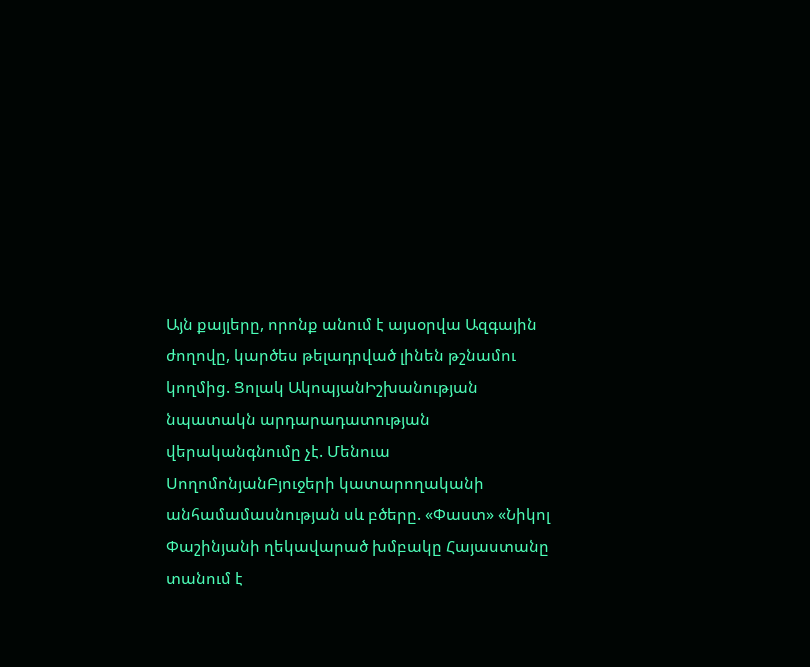Այն քայլերը, որոնք անում է այսօրվա Ազգային ժողովը, կարծես թելադրված լինեն թշնամու կողմից. Ցոլակ ԱկոպյանԻշխանության նպատակն արդարադատության վերականգնումը չէ. Մենուա ՍողոմոնյանԲյուջերի կատարողականի անհամամասնության սև բծերը. «Փաստ» «Նիկոլ Փաշինյանի ղեկավարած խմբակը Հայաստանը տանում է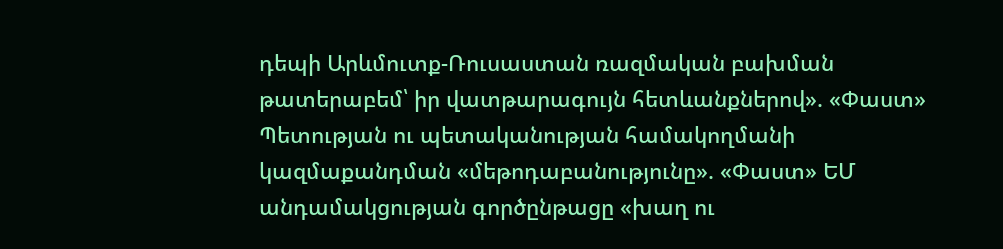դեպի Արևմուտք-Ռուսաստան ռազմական բախման թատերաբեմ՝ իր վատթարագույն հետևանքներով». «Փաստ» Պետության ու պետականության համակողմանի կազմաքանդման «մեթոդաբանությունը». «Փաստ» ԵՄ անդամակցության գործընթացը «խաղ ու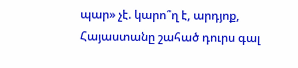պար» չէ. կարո՞ղ է, արդյոք, Հայաստանը շահած դուրս գալ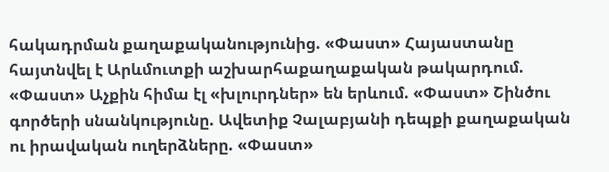հակադրման քաղաքականությունից. «Փաստ» Հայաստանը հայտնվել է Արևմուտքի աշխարհաքաղաքական թակարդում. «Փաստ» Աչքին հիմա էլ «խլուրդներ» են երևում. «Փաստ» Շինծու գործերի սնանկությունը. Ավետիք Չալաբյանի դեպքի քաղաքական ու իրավական ուղերձները. «Փաստ»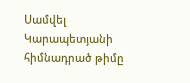Սամվել Կարապետյանի հիմնադրած թիմը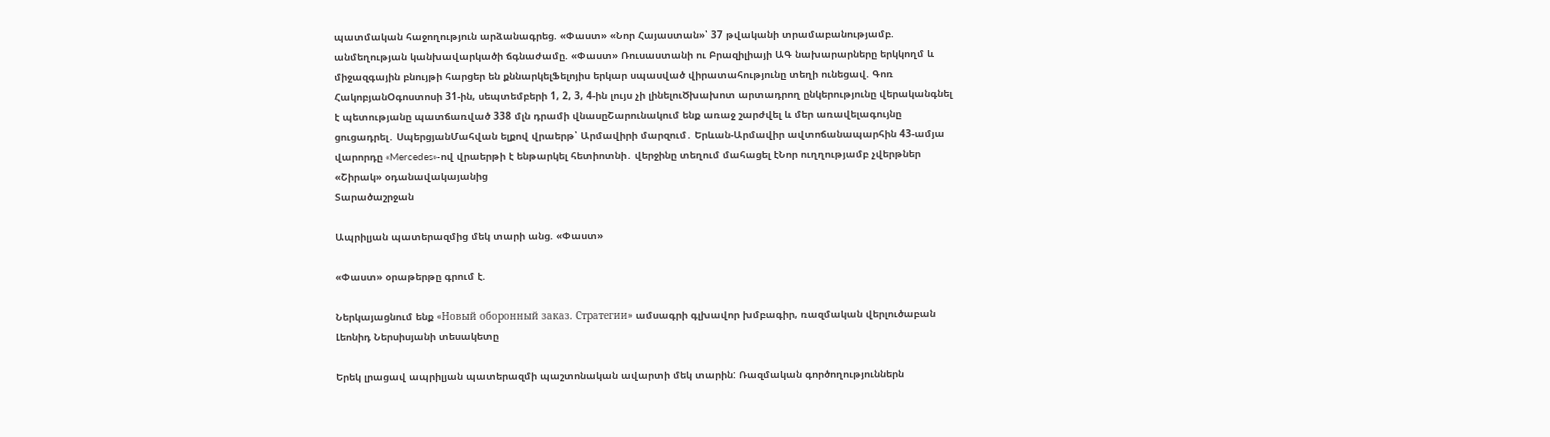պատմական հաջողություն արձանագրեց. «Փաստ» «Նոր Հայաստան»՝ 37 թվականի տրամաբանությամբ. անմեղության կանխավարկածի ճգնաժամը. «Փաստ» Ռուսաստանի ու Բրազիլիայի ԱԳ նախարարները երկկողմ և միջազգային բնույթի հարցեր են քննարկելՖելոյիս երկար սպասված վիրատահությունը տեղի ունեցավ. Գոռ ՀակոբյանՕգոստոսի 31-ին, սեպտեմբերի 1, 2, 3, 4-ին լույս չի լինելուԾխախոտ արտադրող ընկերությունը վերականգնել է պետությանը պատճառված 338 մլն դրամի վնասըՇարունակում ենք առաջ շարժվել և մեր առավելագույնը ցուցադրել․ ՍպերցյանՄահվան ելքով վրաերթ՝ Արմավիրի մարզում․ Երևան-Արմավիր ավտոճանապարհին 43-ամյա վարորդը «Mercedes»-ով վրաերթի է ենթարկել հետիոտնի․ վերջինը տեղում մահացել էՆոր ուղղությամբ չվերթներ «Շիրակ» օդանավակայանից
Տարածաշրջան

Ապրիլյան պատերազմից մեկ տարի անց. «Փաստ»

«Փաստ» օրաթերթը գրում է.

Ներկայացնում ենք «Новый оборонный заказ. Стратегии» ամսագրի գլխավոր խմբագիր, ռազմական վերլուծաբան Լեոնիդ Ներսիսյանի տեսակետը

Երեկ լրացավ ապրիլյան պատերազմի պաշտոնական ավարտի մեկ տարին: Ռազմական գործողություններն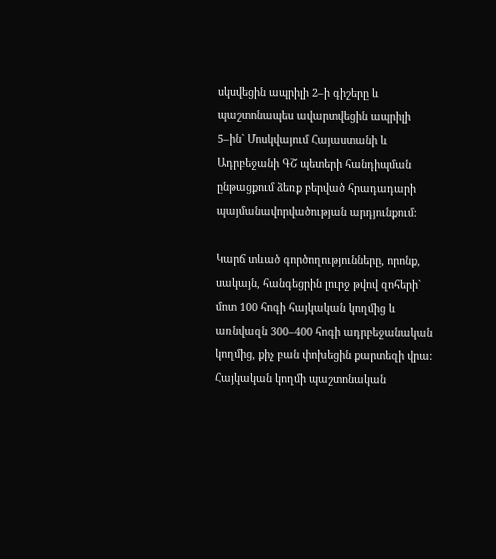սկսվեցին ապրիլի 2–ի գիշերը և պաշտոնապես ավարտվեցին ապրիլի 5–ին` Մոսկվայում Հայաստանի և Ադրբեջանի ԳՇ պետերի հանդիպման ընթացքում ձեռք բերված հրադադարի պայմանավորվածության արդյունքում:

Կարճ տևած գործողությունները, որոնք, սակայն, հանգեցրին լուրջ թվով զոհերի` մոտ 100 հոգի հայկական կողմից և առնվազն 300–400 հոգի ադրբեջանական կողմից, քիչ բան փոխեցին քարտեզի վրա: Հայկական կողմի պաշտոնական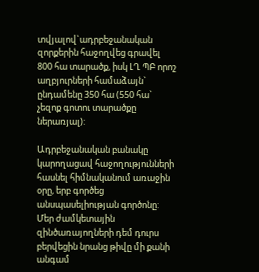տվյալով`ադրբեջանական զորքերին հաջողվեց գրավել 800 հա տարածք, իսկ ԼՂ ՊԲ որոշ աղբյուրների համաձայն` ընդամենը 350 հա (550 հա` չեզոք գոտու տարածքը ներառյալ):

Ադրբեջանական բանակը կարողացավ հաջողությունների հասնել հիմնականում առաջին օրը, երբ գործեց անսպասելիության գործոնը: Մեր ժամկետային զինծառայողների դեմ դուրս բերվեցին նրանց թիվը մի քանի անգամ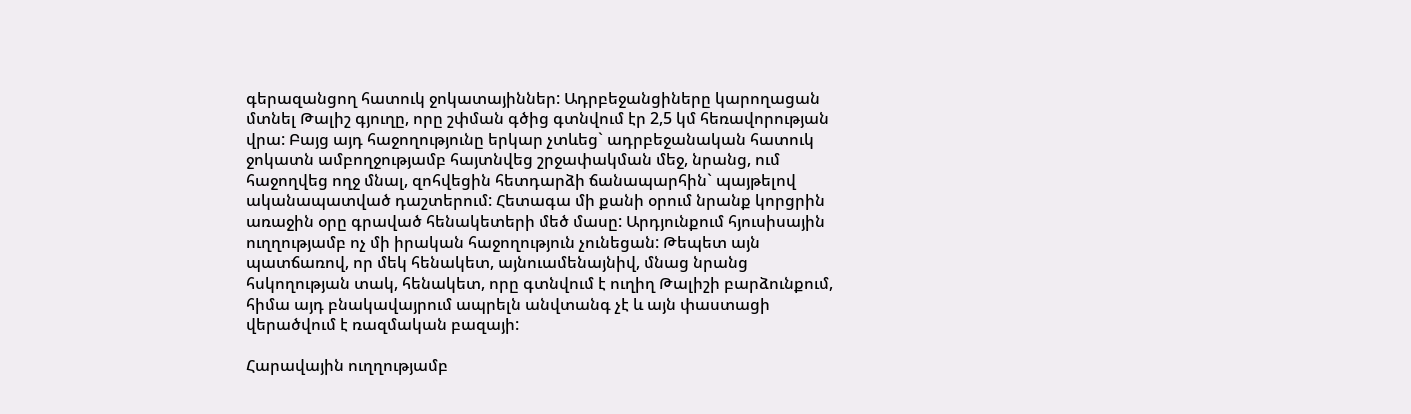գերազանցող հատուկ ջոկատայիններ: Ադրբեջանցիները կարողացան մտնել Թալիշ գյուղը, որը շփման գծից գտնվում էր 2,5 կմ հեռավորության վրա: Բայց այդ հաջողությունը երկար չտևեց` ադրբեջանական հատուկ ջոկատն ամբողջությամբ հայտնվեց շրջափակման մեջ, նրանց, ում հաջողվեց ողջ մնալ, զոհվեցին հետդարձի ճանապարհին` պայթելով ականապատված դաշտերում: Հետագա մի քանի օրում նրանք կորցրին առաջին օրը գրաված հենակետերի մեծ մասը: Արդյունքում հյուսիսային ուղղությամբ ոչ մի իրական հաջողություն չունեցան: Թեպետ այն պատճառով, որ մեկ հենակետ, այնուամենայնիվ, մնաց նրանց հսկողության տակ, հենակետ, որը գտնվում է ուղիղ Թալիշի բարձունքում, հիմա այդ բնակավայրում ապրելն անվտանգ չէ և այն փաստացի վերածվում է ռազմական բազայի:

Հարավային ուղղությամբ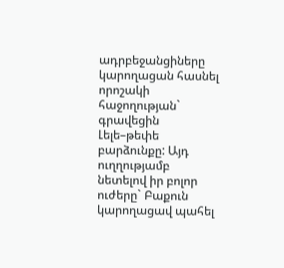ադրբեջանցիները կարողացան հասնել որոշակի հաջողության` գրավեցին Լելե–թեփե բարձունքը: Այդ ուղղությամբ նետելով իր բոլոր ուժերը` Բաքուն կարողացավ պահել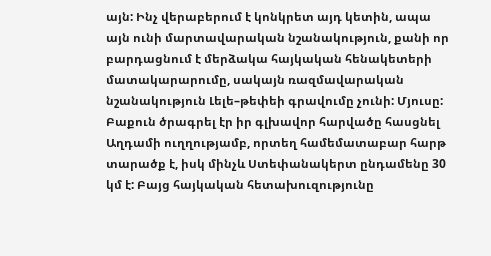այն: Ինչ վերաբերում է կոնկրետ այդ կետին, ապա այն ունի մարտավարական նշանակություն, քանի որ բարդացնում է մերձակա հայկական հենակետերի մատակարարումը, սակայն ռազմավարական նշանակություն Լելե–թեփեի գրավումը չունի: Մյուսը: Բաքուն ծրագրել էր իր գլխավոր հարվածը հասցնել Աղդամի ուղղությամբ, որտեղ համեմատաբար հարթ տարածք է, իսկ մինչև Ստեփանակերտ ընդամենը 30 կմ է: Բայց հայկական հետախուզությունը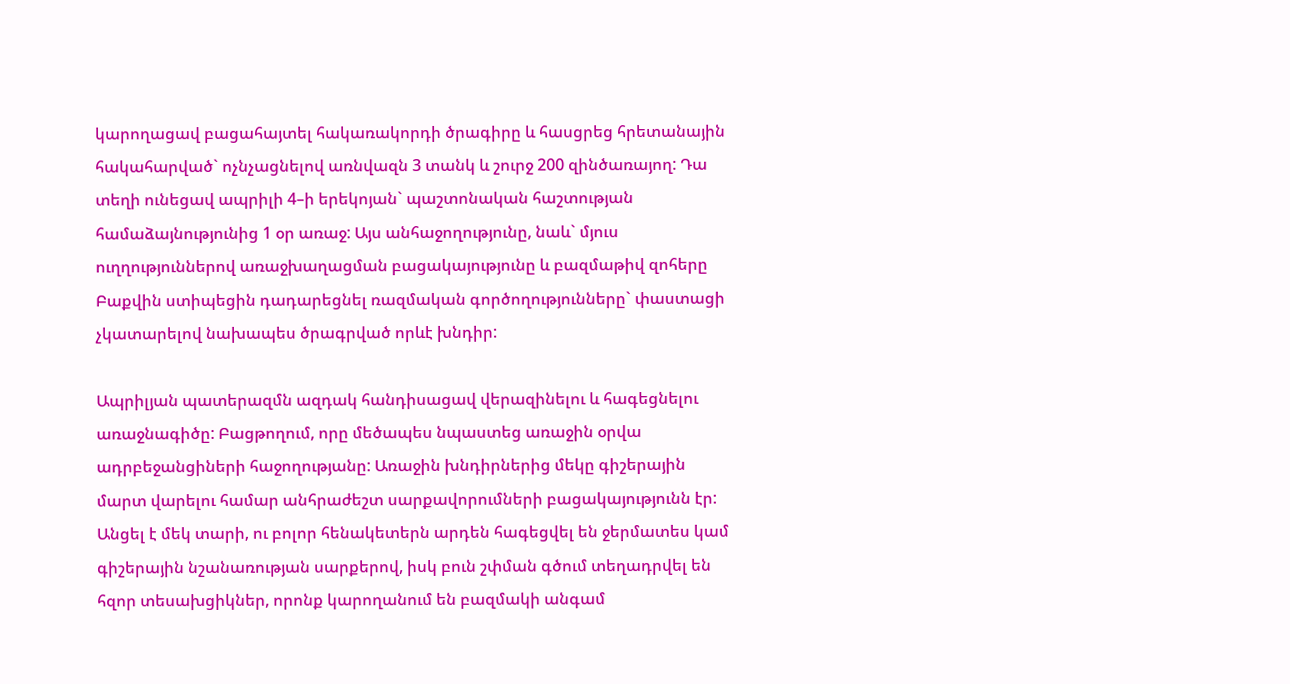կարողացավ բացահայտել հակառակորդի ծրագիրը և հասցրեց հրետանային հակահարված` ոչնչացնելով առնվազն 3 տանկ և շուրջ 200 զինծառայող: Դա տեղի ունեցավ ապրիլի 4–ի երեկոյան` պաշտոնական հաշտության համաձայնությունից 1 օր առաջ: Այս անհաջողությունը, նաև` մյուս ուղղություններով առաջխաղացման բացակայությունը և բազմաթիվ զոհերը Բաքվին ստիպեցին դադարեցնել ռազմական գործողությունները` փաստացի չկատարելով նախապես ծրագրված որևէ խնդիր:

Ապրիլյան պատերազմն ազդակ հանդիսացավ վերազինելու և հագեցնելու առաջնագիծը: Բացթողում, որը մեծապես նպաստեց առաջին օրվա ադրբեջանցիների հաջողությանը: Առաջին խնդիրներից մեկը գիշերային մարտ վարելու համար անհրաժեշտ սարքավորումների բացակայությունն էր: Անցել է մեկ տարի, ու բոլոր հենակետերն արդեն հագեցվել են ջերմատես կամ գիշերային նշանառության սարքերով, իսկ բուն շփման գծում տեղադրվել են հզոր տեսախցիկներ, որոնք կարողանում են բազմակի անգամ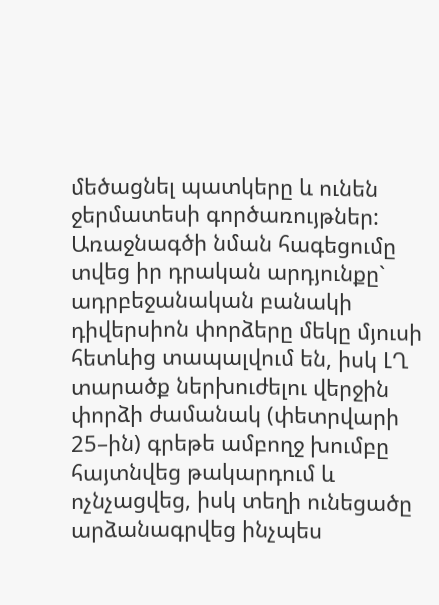մեծացնել պատկերը և ունեն ջերմատեսի գործառույթներ: Առաջնագծի նման հագեցումը տվեց իր դրական արդյունքը` ադրբեջանական բանակի դիվերսիոն փորձերը մեկը մյուսի հետևից տապալվում են, իսկ ԼՂ տարածք ներխուժելու վերջին փորձի ժամանակ (փետրվարի 25–ին) գրեթե ամբողջ խումբը հայտնվեց թակարդում և ոչնչացվեց, իսկ տեղի ունեցածը արձանագրվեց ինչպես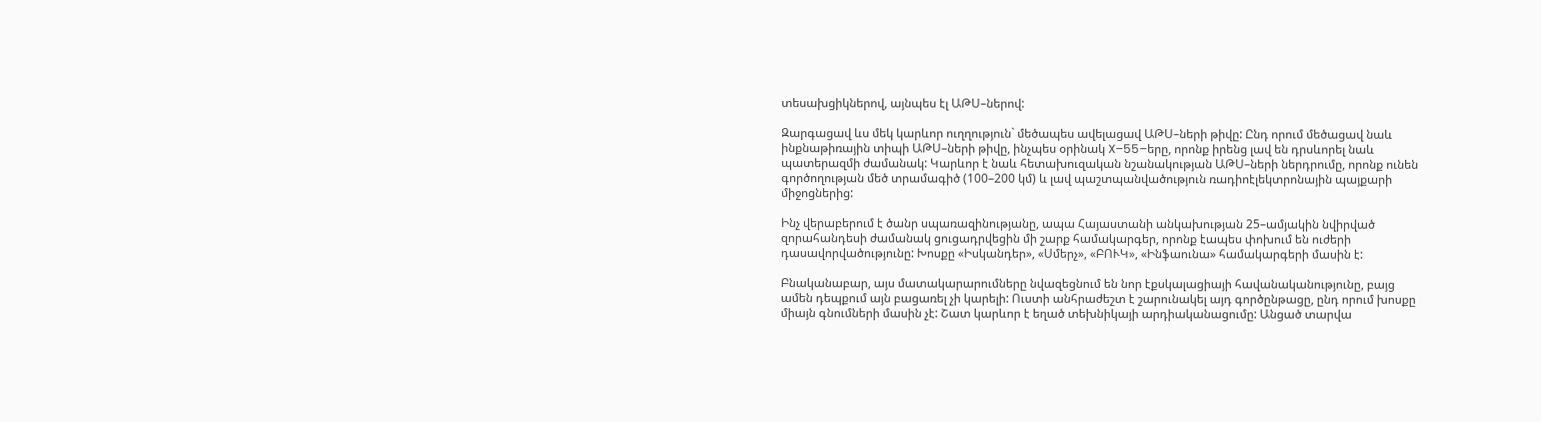տեսախցիկներով, այնպես էլ ԱԹՍ–ներով:

Զարգացավ ևս մեկ կարևոր ուղղություն` մեծապես ավելացավ ԱԹՍ–ների թիվը: Ընդ որում մեծացավ նաև ինքնաթիռային տիպի ԱԹՍ–ների թիվը, ինչպես օրինակ X–55–երը, որոնք իրենց լավ են դրսևորել նաև պատերազմի ժամանակ: Կարևոր է նաև հետախուզական նշանակության ԱԹՍ–ների ներդրումը, որոնք ունեն գործողության մեծ տրամագիծ (100–200 կմ) և լավ պաշտպանվածություն ռադիոէլեկտրոնային պայքարի միջոցներից:

Ինչ վերաբերում է ծանր սպառազինությանը, ապա Հայաստանի անկախության 25–ամյակին նվիրված զորահանդեսի ժամանակ ցուցադրվեցին մի շարք համակարգեր, որոնք էապես փոխում են ուժերի դասավորվածությունը: Խոսքը «Իսկանդեր», «Սմերչ», «ԲՈՒԿ», «Ինֆաունա» համակարգերի մասին է:

Բնականաբար, այս մատակարարումները նվազեցնում են նոր էքսկալացիայի հավանականությունը, բայց ամեն դեպքում այն բացառել չի կարելի: Ուստի անհրաժեշտ է շարունակել այդ գործընթացը, ընդ որում խոսքը միայն գնումների մասին չէ: Շատ կարևոր է եղած տեխնիկայի արդիականացումը: Անցած տարվա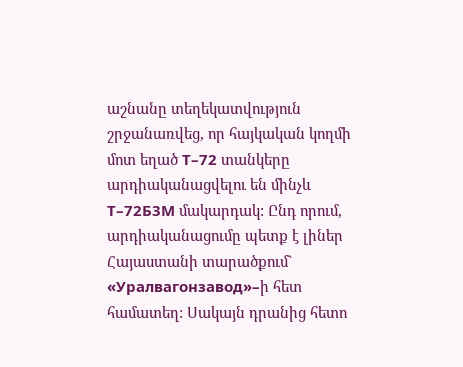աշնանը տեղեկատվություն շրջանառվեց, որ հայկական կողմի մոտ եղած Т–72 տանկերը արդիականացվելու են մինչև Т–72Б3М մակարդակ: Ընդ որում, արդիականացումը պետք է լիներ Հայաստանի տարածքում` «Уралвагонзавод»–ի հետ համատեղ: Սակայն դրանից հետո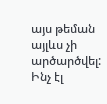այս թեման այլևս չի արծարծվել: Ինչ էլ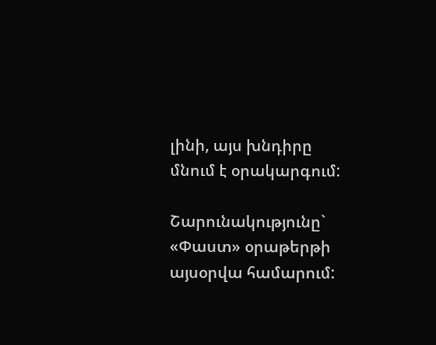լինի, այս խնդիրը մնում է օրակարգում:

Շարունակությունը` «Փաստ» օրաթերթի այսօրվա համարում: